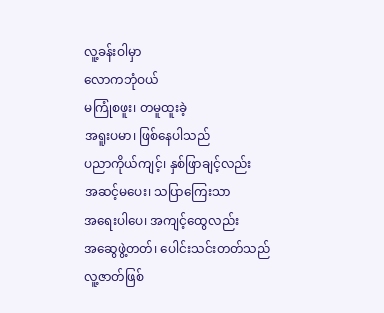လူ့ခန်းဝါမှာ
လောကဘုံဝယ်
မကြုံစဖူး၊ တမူထူးခဲ့
အရူးပမာ၊ ဖြစ်နေပါသည်
ပညာကိုယ်ကျင့်၊ နှစ်ဖြာချင့်လည်း
အဆင့်မပေး၊ သပြာကြေးသာ
အရေးပါပေ၊ အကျင့်ထွေလည်း
အဆွေဖွဲ့တတ်၊ ပေါင်းသင်းတတ်သည်
လူ့ဇာတ်ဖြစ်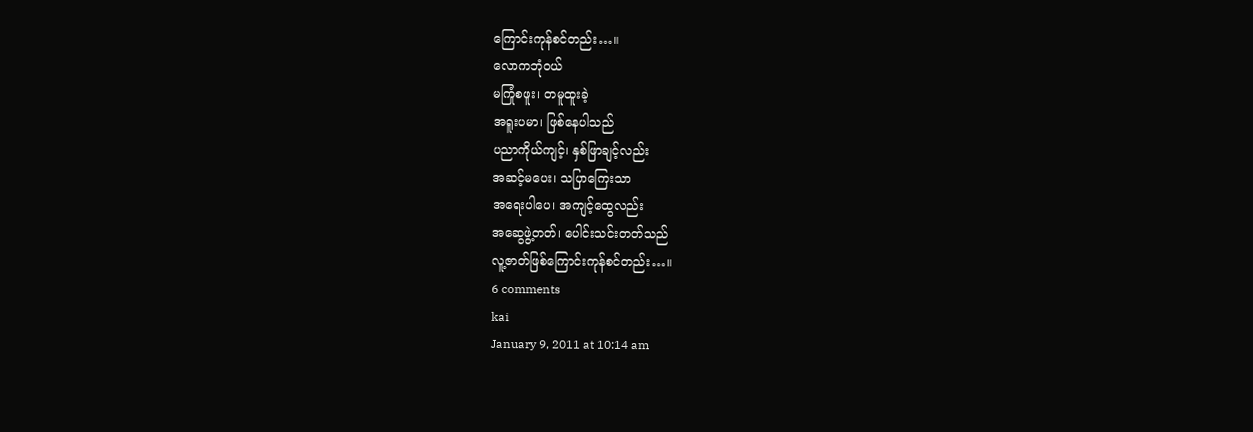ကြောင်းကုန်စင်တည်း…။
လောကဘုံဝယ်
မကြုံစဖူး၊ တမူထူးခဲ့
အရူးပမာ၊ ဖြစ်နေပါသည်
ပညာကိုယ်ကျင့်၊ နှစ်ဖြာချင့်လည်း
အဆင့်မပေး၊ သပြာကြေးသာ
အရေးပါပေ၊ အကျင့်ထွေလည်း
အဆွေဖွဲ့တတ်၊ ပေါင်းသင်းတတ်သည်
လူ့ဇာတ်ဖြစ်ကြောင်းကုန်စင်တည်း…။
6 comments
kai
January 9, 2011 at 10:14 am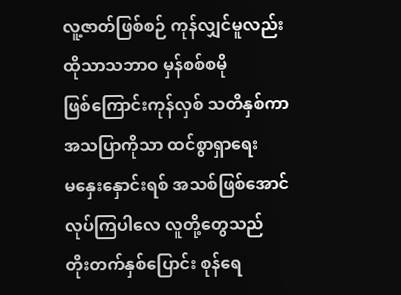လူ့ဇာတ်ဖြစ်စဉ် ကုန်လျှင်မူလည်း
ထိုသာသဘာဝ မှန်စစ်စမို
ဖြစ်ကြောင်းကုန်လှစ် သတိနှစ်ကာ
အသပြာကိုသာ ထင်စွာရှာရေး
မနှေးနှောင်းရစ် အသစ်ဖြစ်အောင်
လုပ်ကြပါလေ လူတို့တွေသည်
တိုးတက်နှစ်ပြောင်း စုန်ရေ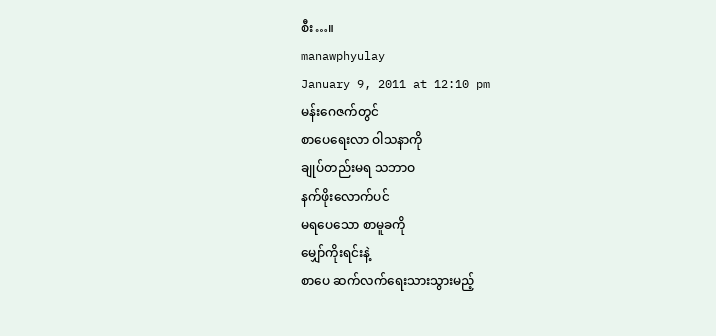စီး…။
manawphyulay
January 9, 2011 at 12:10 pm
မန်းဂေဇက်တွင်
စာပေရေးလာ ဝါသနာကို
ချုပ်တည်းမရ သဘာဝ
နက်ဖိုးလောက်ပင်
မရပေသော စာမူခကို
မျှော်ကိုးရင်းနဲ့
စာပေ ဆက်လက်ရေးသားသွားမည့်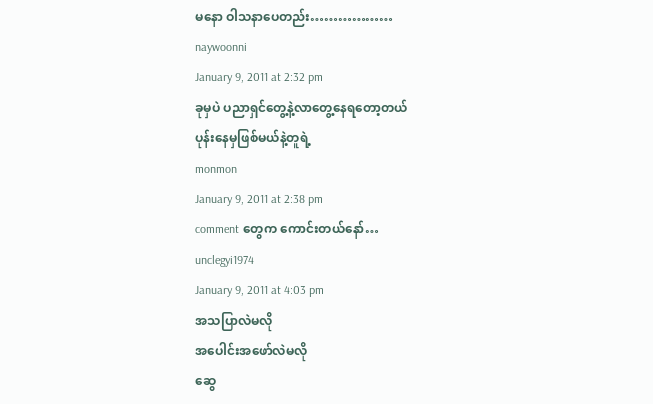မနော ဝါသနာပေတည်း………………
naywoonni
January 9, 2011 at 2:32 pm
ခုမှပဲ ပညာရှင်တွေ့နဲ့လာတွေ့နေရတော့တယ်
ပုန်းနေမှဖြစ်မယ်နဲ့တူရဲ့
monmon
January 9, 2011 at 2:38 pm
comment တွေက ကောင်းတယ်နော်…
unclegyi1974
January 9, 2011 at 4:03 pm
အသပြာလဲမလို
အပေါင်းအဖော်လဲမလို
ဆွေ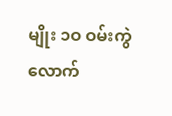မျိုး ၁ဝ ဝမ်းကွဲလောက်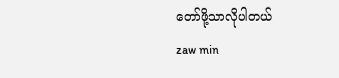တော်ဖို့သာလိုပါတယ်
zaw min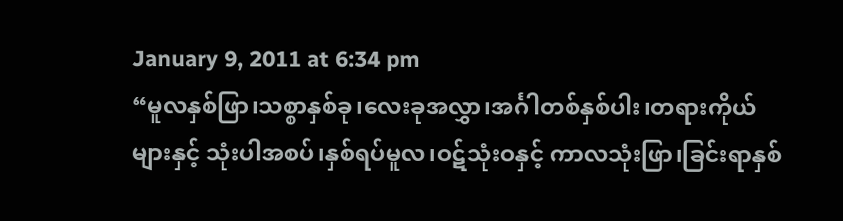January 9, 2011 at 6:34 pm
“မူလနှစ်ဖြာ၊သစ္စာနှစ်ခု၊လေးခုအလွှာ၊အင်္ဂါတစ်နှစ်ပါး၊တရားကိုယ်များနှင့် သုံးပါအစပ်၊နှစ်ရပ်မူလ၊ဝဋ်သုံးဝနှင့် ကာလသုံးဖြာ၊ခြင်းရာနှစ်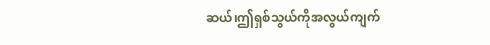ဆယ်၊ဤရှစ်သွယ်ကိုအလွယ်ကျက်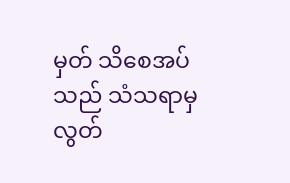မှတ် သိစေအပ်သည် သံသရာမှ လွတ်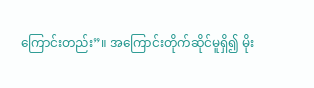ကြောင်းတည်း”။ အကြောင်းတိုက်ဆိုင်မူရှိ၍ မိုး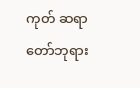ကုတ် ဆရာတော်ဘုရား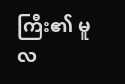ကြီး၏ မူလ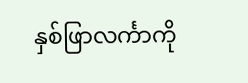နှစ်ဖြာလင်္ကာကို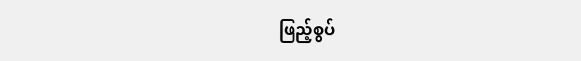ဖြည့်စွပ်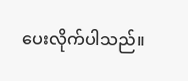ပေးလိုက်ပါသည်။